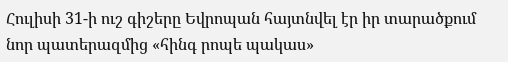Հուլիսի 31-ի ուշ գիշերը Եվրոպան հայտնվել էր իր տարածքում նոր պատերազմից «հինգ րոպե պակաս»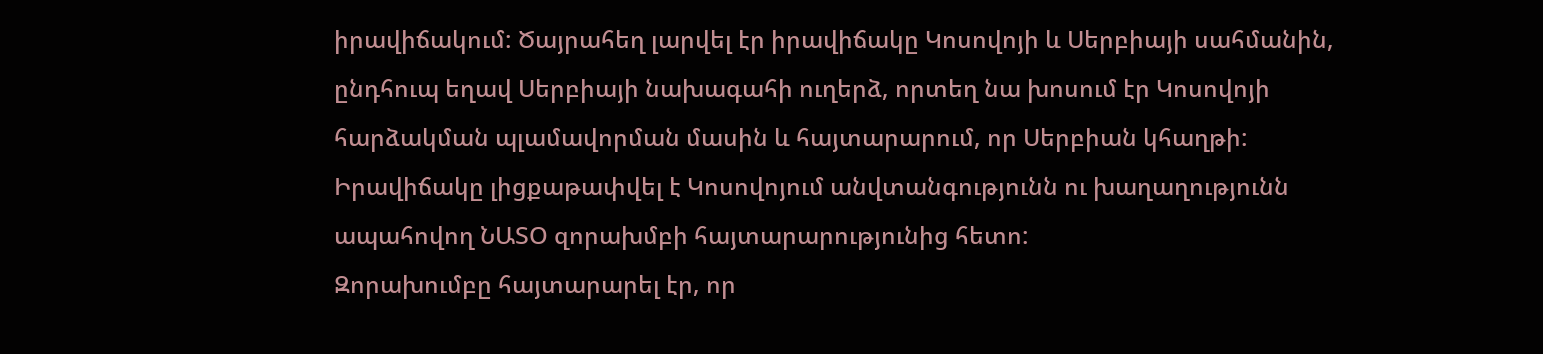իրավիճակում: Ծայրահեղ լարվել էր իրավիճակը Կոսովոյի և Սերբիայի սահմանին, ընդհուպ եղավ Սերբիայի նախագահի ուղերձ, որտեղ նա խոսում էր Կոսովոյի հարձակման պլամավորման մասին և հայտարարում, որ Սերբիան կհաղթի: Իրավիճակը լիցքաթափվել է Կոսովոյում անվտանգությունն ու խաղաղությունն ապահովող ՆԱՏՕ զորախմբի հայտարարությունից հետո:
Զորախումբը հայտարարել էր, որ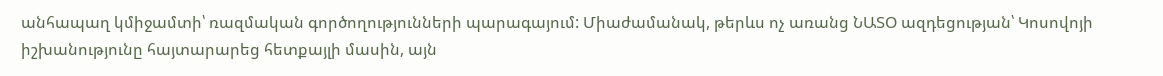անհապաղ կմիջամտի՝ ռազմական գործողությունների պարագայում: Միաժամանակ, թերևս ոչ առանց ՆԱՏՕ ազդեցության՝ Կոսովոյի իշխանությունը հայտարարեց հետքայլի մասին, այն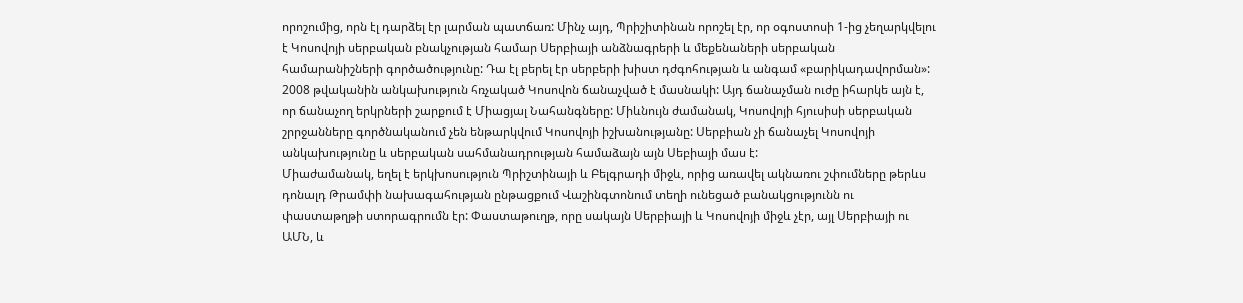որոշումից, որն էլ դարձել էր լարման պատճառ: Մինչ այդ, Պրիշիտինան որոշել էր, որ օգոստոսի 1-ից չեղարկվելու է Կոսովոյի սերբական բնակչության համար Սերբիայի անձնագրերի և մեքենաների սերբական համարանիշների գործածությունը: Դա էլ բերել էր սերբերի խիստ դժգոհության և անգամ «բարիկադավորման»: 2008 թվականին անկախություն հռչակած Կոսովոն ճանաչված է մասնակի: Այդ ճանաչման ուժը իհարկե այն է, որ ճանաչող երկրների շարքում է Միացյալ Նահանգները: Միևնույն ժամանակ, Կոսովոյի հյուսիսի սերբական շրրջանները գործնականում չեն ենթարկվում Կոսովոյի իշխանությանը: Սերբիան չի ճանաչել Կոսովոյի անկախությունը և սերբական սահմանադրության համաձայն այն Սեբիայի մաս է:
Միաժամանակ, եղել է երկխոսություն Պրիշտինայի և Բելգրադի միջև, որից առավել ակնառու շփումները թերևս դոնալդ Թրամփի նախագահության ընթացքում Վաշինգտոնում տեղի ունեցած բանակցությունն ու փաստաթղթի ստորագրումն էր: Փաստաթուղթ, որը սակայն Սերբիայի և Կոսովոյի միջև չէր, այլ Սերբիայի ու ԱՄՆ, և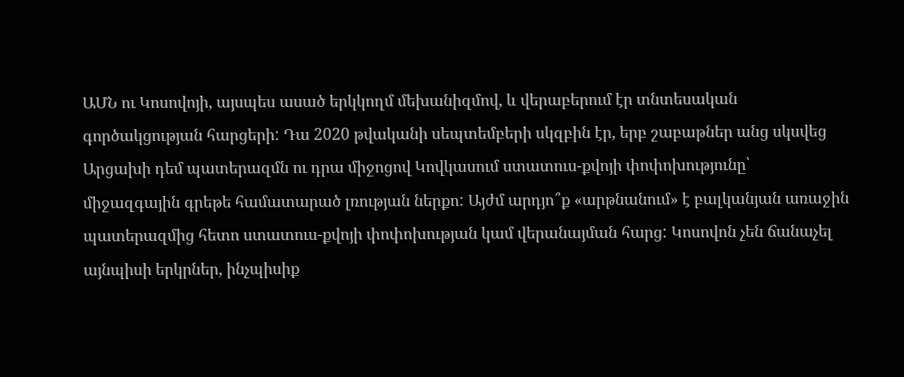ԱՄՆ ու Կոսովոյի, այսպես ասած երկկողմ մեխանիզմով, և վերաբերում էր տնտեսական գործակցության հարցերի: Դա 2020 թվականի սեպտեմբերի սկզբին էր, երբ շաբաթներ անց սկսվեց Արցախի դեմ պատերազմն ու դրա միջոցով Կովկասում ստատուս-քվոյի փոփոխությունը՝ միջազգային գրեթե համատարած լռության ներքո: Այժմ արդյո՞ք «արթնանում» է բալկանյան առաջին պատերազմից հետո ստատուս-քվոյի փոփոխության կամ վերանայման հարց: Կոսովոն չեն ճանաչել այնպիսի երկրներ, ինչպիսիք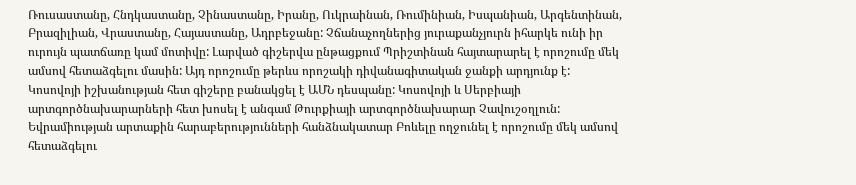Ռուսաստանը, Հնդկաստանը, Չինաստանը, Իրանը, Ուկրաինան, Ռումինիան, Իսպանիան, Արգենտինան, Բրազիլիան, Վրաստանը, Հայաստանը, Ադրբեջանը: Չճանաչողներից յուրաքանչյուրն իհարկե ունի իր ուրույն պատճառը կամ մոտիվը: Լարված գիշերվա ընթացքում Պրիշտինան հայտարարել է որոշումը մեկ ամսով հետաձգելու մասին: Այդ որոշումը թերևս որոշակի դիվանագիտական ջանքի արդյունք է: Կոսովոյի իշխանության հետ գիշերը բանակցել է ԱՄՆ դեսպանը: Կոսովոյի և Սերբիայի արտգործնախարարների հետ խոսել է անգամ Թուրքիայի արտգործնախարար Չավուշօղլուն: Եվրամիության արտաքին հարաբերությունների հանձնակատար Բոևելը ողջունել է որոշումը մեկ ամսով հետաձգելու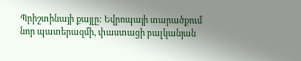Պրիշտինայի քայլը: Եվրոպայի տարածքում նոր պատերազմի, փաստացի բալկանյան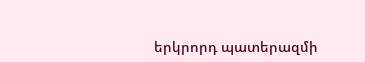երկրորդ պատերազմի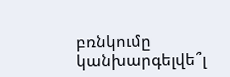բռնկումը կանխարգելվե՞լ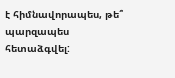է հիմնավորապես, թե՞ պարզապես հետաձգվել: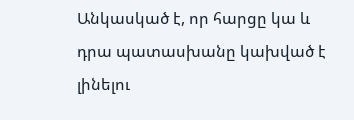Անկասկած է, որ հարցը կա և դրա պատասխանը կախված է լինելու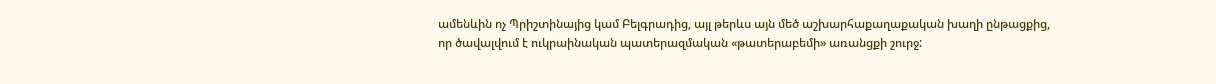ամենևին ոչ Պրիշտինայից կամ Բելգրադից, այլ թերևս այն մեծ աշխարհաքաղաքական խաղի ընթացքից, որ ծավալվում է ուկրաինական պատերազմական «թատերաբեմի» առանցքի շուրջ: